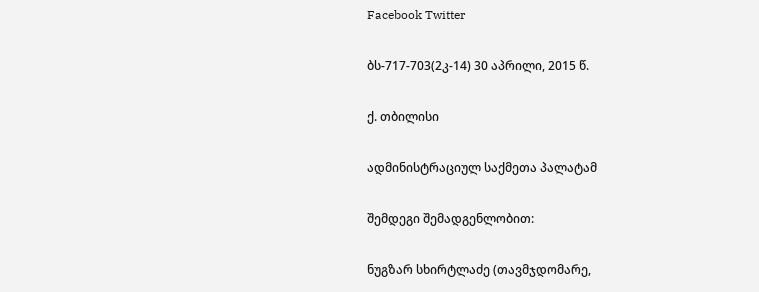Facebook Twitter

ბს-717-703(2კ-14) 30 აპრილი, 2015 წ.

ქ. თბილისი

ადმინისტრაციულ საქმეთა პალატამ

შემდეგი შემადგენლობით:

ნუგზარ სხირტლაძე (თავმჯდომარე,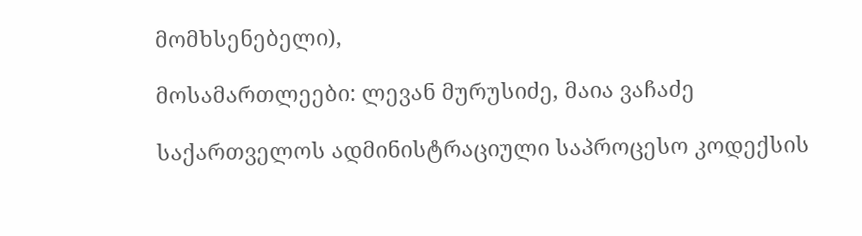მომხსენებელი),

მოსამართლეები: ლევან მურუსიძე, მაია ვაჩაძე

საქართველოს ადმინისტრაციული საპროცესო კოდექსის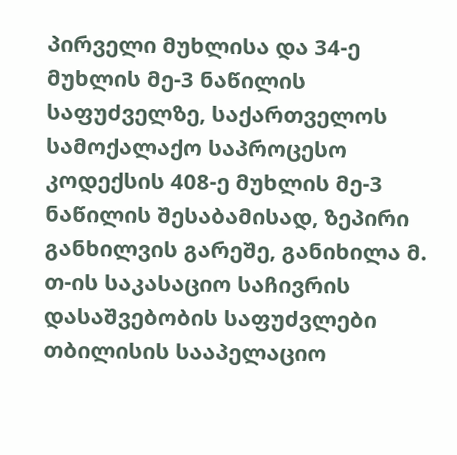პირველი მუხლისა და 34-ე მუხლის მე-3 ნაწილის საფუძველზე, საქართველოს სამოქალაქო საპროცესო კოდექსის 408-ე მუხლის მე-3 ნაწილის შესაბამისად, ზეპირი განხილვის გარეშე, განიხილა მ. თ-ის საკასაციო საჩივრის დასაშვებობის საფუძვლები თბილისის სააპელაციო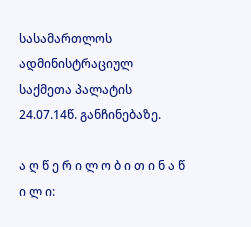სასამართლოს ადმინისტრაციულ საქმეთა პალატის 24.07.14წ. განჩინებაზე.

ა ღ წ ე რ ი ლ ო ბ ი თ ი ნ ა წ ი ლ ი: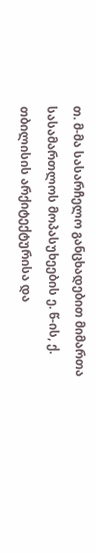თ. მ-მა სასარჩელო განცხადებით მიმართა სასამართლოს მოპასუხეების ე. წ-ის, ქ. თბილისის არქიტექტურისა და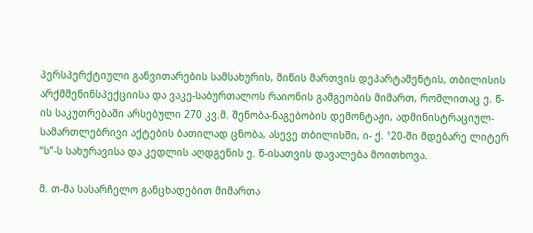პერსპერქტიული განვითარების სამსახურის, მიწის მართვის დეპარტამენტის, თბილისის არქმშენინსპექციისა და ვაკე-საბურთალოს რაიონის გამგეობის მიმართ, რომლითაც ე. წ-ის საკუთრებაში არსებული 270 კვ.მ. შენობა-ნაგებობის დემონტაჟი, ადმინისტრაციულ-სამართლებრივი აქტების ბათილად ცნობა, ასევე თბილისში, ი- ქ. ¹20-ში მდებარე ლიტერ “ს”-ს სახურავისა და კედლის აღდგენის ე. წ-ისათვის დავალება მოითხოვა.

მ. თ-მა სასარჩელო განცხადებით მიმართა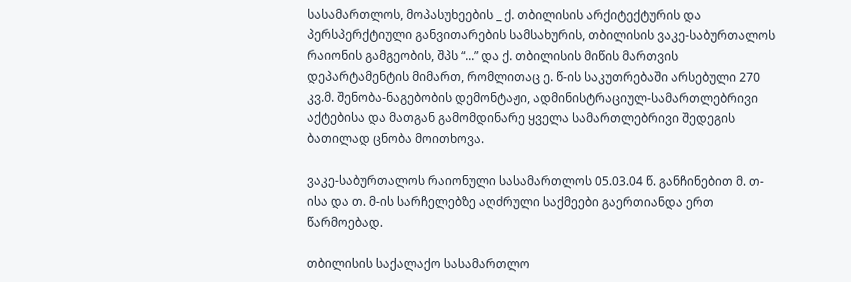სასამართლოს, მოპასუხეების _ ქ. თბილისის არქიტექტურის და პერსპერქტიული განვითარების სამსახურის, თბილისის ვაკე-საბურთალოს რაიონის გამგეობის, შპს “...” და ქ. თბილისის მიწის მართვის დეპარტამენტის მიმართ, რომლითაც ე. წ-ის საკუთრებაში არსებული 270 კვ.მ. შენობა-ნაგებობის დემონტაჟი, ადმინისტრაციულ-სამართლებრივი აქტებისა და მათგან გამომდინარე ყველა სამართლებრივი შედეგის ბათილად ცნობა მოითხოვა.

ვაკე-საბურთალოს რაიონული სასამართლოს 05.03.04 წ. განჩინებით მ. თ-ისა და თ. მ-ის სარჩელებზე აღძრული საქმეები გაერთიანდა ერთ წარმოებად.

თბილისის საქალაქო სასამართლო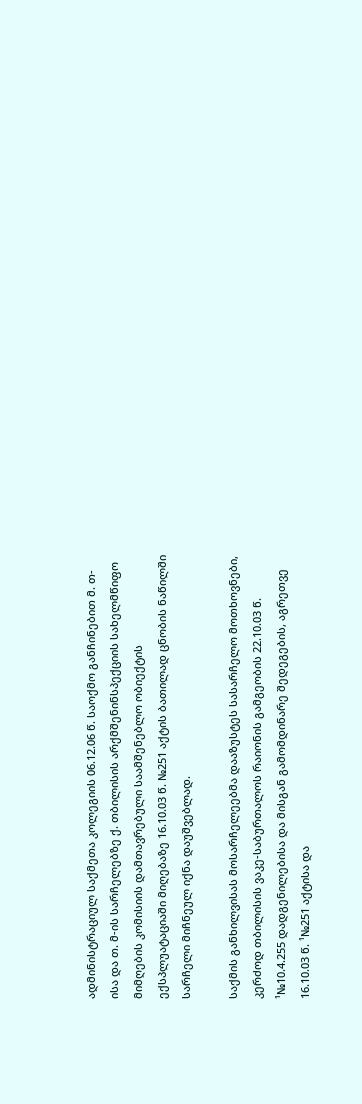ადმინისტრაციულ საქმეთა კოლეგიის 06.12.06 წ. საოქმო განჩინებით მ. თ-ისა და თ. მ-ის სარჩელებზე ქ. თბილისის არქმშენინსპექციის სახელმწიფო მიმღების კომისიის დამთავრებული საამშენებლო ობიექტის ექსპლუატაციაში მიღებაზე 16.10.03 წ. №251 აქტის ბათილად ცნობის ნაწილში სარჩელი მიჩნეულ იქნა დაუშვებლად.

საქმის განხილვისას მოსარჩელეებმა დააზუსტეს სასარჩელო მოთხოვნები, კერძოდ თბილისის ვაკე-საბურთალოს რაიონის გამგეობის 22.10.03 წ. ¹№10.4.255 დადგენილებისა და მისგან გამომდინარე შედეგების, აგრეთვე 16.10.03 წ. ¹№251 აქტისა და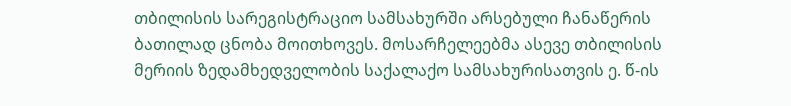თბილისის სარეგისტრაციო სამსახურში არსებული ჩანაწერის ბათილად ცნობა მოითხოვეს. მოსარჩელეებმა ასევე თბილისის მერიის ზედამხედველობის საქალაქო სამსახურისათვის ე. წ-ის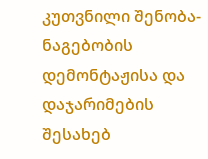კუთვნილი შენობა-ნაგებობის დემონტაჟისა და დაჯარიმების შესახებ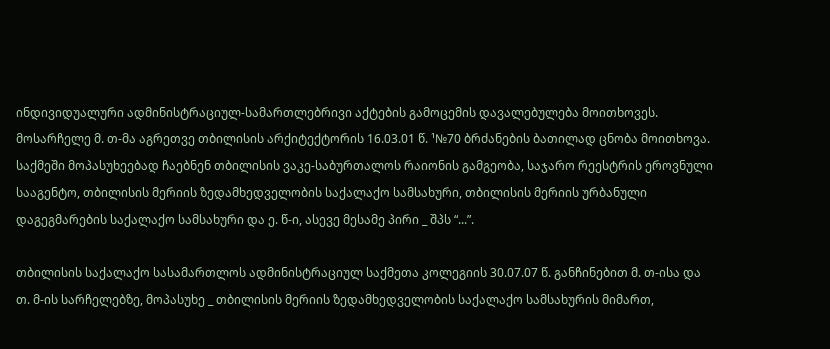ინდივიდუალური ადმინისტრაციულ-სამართლებრივი აქტების გამოცემის დავალებულება მოითხოვეს. მოსარჩელე მ. თ-მა აგრეთვე თბილისის არქიტექტორის 16.03.01 წ. ¹№70 ბრძანების ბათილად ცნობა მოითხოვა. საქმეში მოპასუხეებად ჩაებნენ თბილისის ვაკე-საბურთალოს რაიონის გამგეობა, საჯარო რეესტრის ეროვნული სააგენტო, თბილისის მერიის ზედამხედველობის საქალაქო სამსახური, თბილისის მერიის ურბანული დაგეგმარების საქალაქო სამსახური და ე. წ-ი, ასევე მესამე პირი _ შპს “...”.

თბილისის საქალაქო სასამართლოს ადმინისტრაციულ საქმეთა კოლეგიის 30.07.07 წ. განჩინებით მ. თ-ისა და თ. მ-ის სარჩელებზე, მოპასუხე _ თბილისის მერიის ზედამხედველობის საქალაქო სამსახურის მიმართ,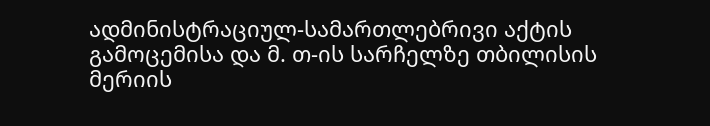ადმინისტრაციულ-სამართლებრივი აქტის გამოცემისა და მ. თ-ის სარჩელზე თბილისის მერიის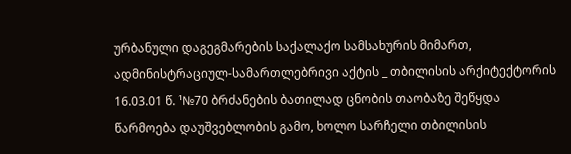ურბანული დაგეგმარების საქალაქო სამსახურის მიმართ, ადმინისტრაციულ-სამართლებრივი აქტის _ თბილისის არქიტექტორის 16.03.01 წ. ¹№70 ბრძანების ბათილად ცნობის თაობაზე შეწყდა წარმოება დაუშვებლობის გამო, ხოლო სარჩელი თბილისის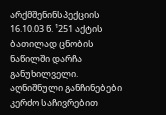არქმშენინსპექციის 16.10.03 წ. ¹251 აქტის ბათილად ცნობის ნაწილში დარჩა განუხილველი. აღნიშნული განჩინებები კერძო საჩივრებით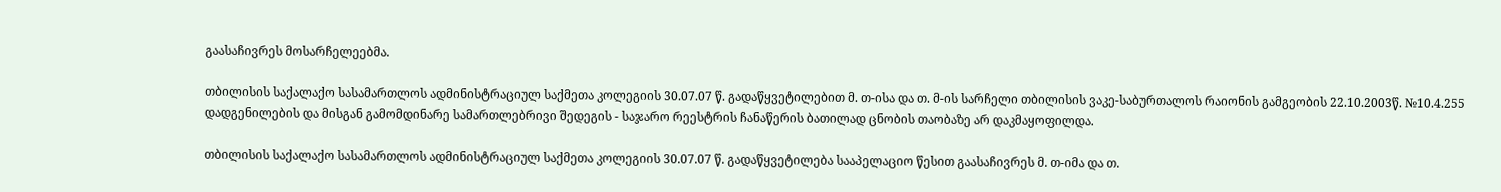გაასაჩივრეს მოსარჩელეებმა.

თბილისის საქალაქო სასამართლოს ადმინისტრაციულ საქმეთა კოლეგიის 30.07.07 წ. გადაწყვეტილებით მ. თ-ისა და თ. მ-ის სარჩელი თბილისის ვაკე-საბურთალოს რაიონის გამგეობის 22.10.2003წ. №10.4.255 დადგენილების და მისგან გამომდინარე სამართლებრივი შედეგის - საჯარო რეესტრის ჩანაწერის ბათილად ცნობის თაობაზე არ დაკმაყოფილდა.

თბილისის საქალაქო სასამართლოს ადმინისტრაციულ საქმეთა კოლეგიის 30.07.07 წ. გადაწყვეტილება სააპელაციო წესით გაასაჩივრეს მ. თ-იმა და თ.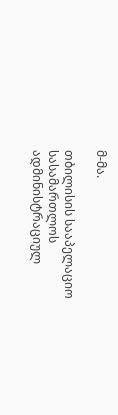მ-მა.

თბილისის სააპელაციო სასამართლოს ადმინისტრაციულ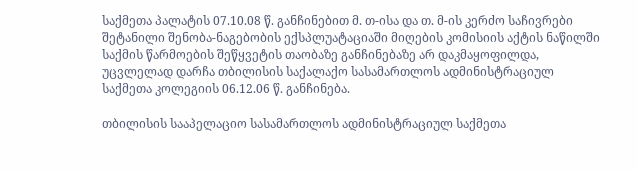საქმეთა პალატის 07.10.08 წ. განჩინებით მ. თ-ისა და თ. მ-ის კერძო საჩივრები შეტანილი შენობა-ნაგებობის ექსპლუატაციაში მიღების კომისიის აქტის ნაწილში საქმის წარმოების შეწყვეტის თაობაზე განჩინებაზე არ დაკმაყოფილდა, უცვლელად დარჩა თბილისის საქალაქო სასამართლოს ადმინისტრაციულ საქმეთა კოლეგიის 06.12.06 წ. განჩინება.

თბილისის სააპელაციო სასამართლოს ადმინისტრაციულ საქმეთა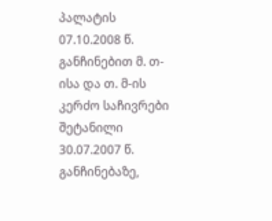პალატის 07.10.2008 წ. განჩინებით მ. თ-ისა და თ. მ-ის კერძო საჩივრები შეტანილი 30.07.2007 წ. განჩინებაზე,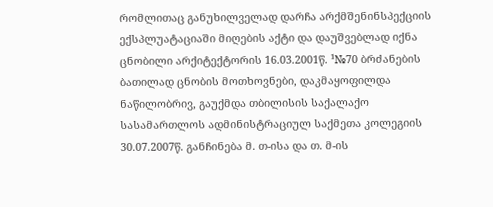რომლითაც განუხილველად დარჩა არქმშენინსპექციის ექსპლუატაციაში მიღების აქტი და დაუშვებლად იქნა ცნობილი არქიტექტორის 16.03.2001წ. ¹№70 ბრძანების ბათილად ცნობის მოთხოვნები, დაკმაყოფილდა ნაწილობრივ, გაუქმდა თბილისის საქალაქო სასამართლოს ადმინისტრაციულ საქმეთა კოლეგიის 30.07.2007წ. განჩინება მ. თ-ისა და თ. მ-ის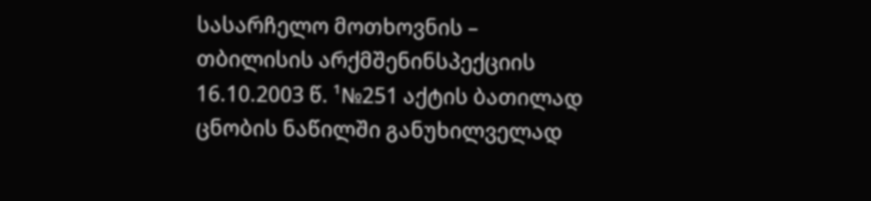სასარჩელო მოთხოვნის – თბილისის არქმშენინსპექციის 16.10.2003 წ. ¹№251 აქტის ბათილად ცნობის ნაწილში განუხილველად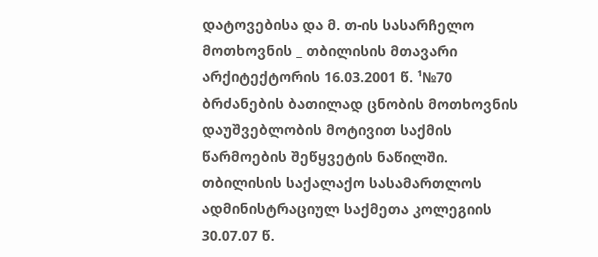დატოვებისა და მ. თ-ის სასარჩელო მოთხოვნის _ თბილისის მთავარი არქიტექტორის 16.03.2001 წ. ¹№70 ბრძანების ბათილად ცნობის მოთხოვნის დაუშვებლობის მოტივით საქმის წარმოების შეწყვეტის ნაწილში. თბილისის საქალაქო სასამართლოს ადმინისტრაციულ საქმეთა კოლეგიის 30.07.07 წ.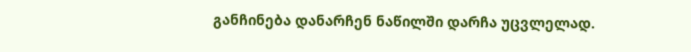განჩინება დანარჩენ ნაწილში დარჩა უცვლელად.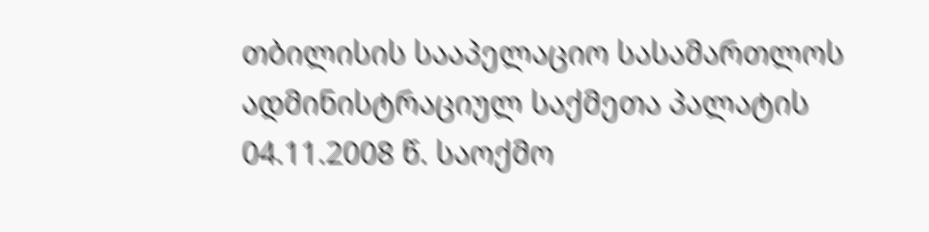თბილისის სააპელაციო სასამართლოს ადმინისტრაციულ საქმეთა პალატის 04.11.2008 წ. საოქმო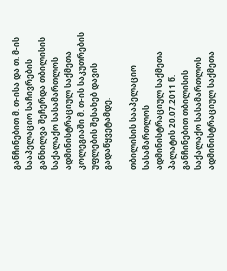განჩინებით მ. თ-ისა და თ. მ-ის სააპელაციო საჩივრების განხილვა შეჩერდა თბილისის საქალაქო სასამართლოს ადმინისტრაციულ საქმეთა კოლეგიაში მ. თ-ის საკუთრების უფლების შესახებ დავის გადაწყვეტამდე.

თბილისის სააპელაციო სასამართლოს ადმინისტრაციულ საქმეთა პალატის 20.07.2011 წ. განჩინებით თბილისის საქალაქო სასამართლოს ადმინისტრაციულ საქმეთა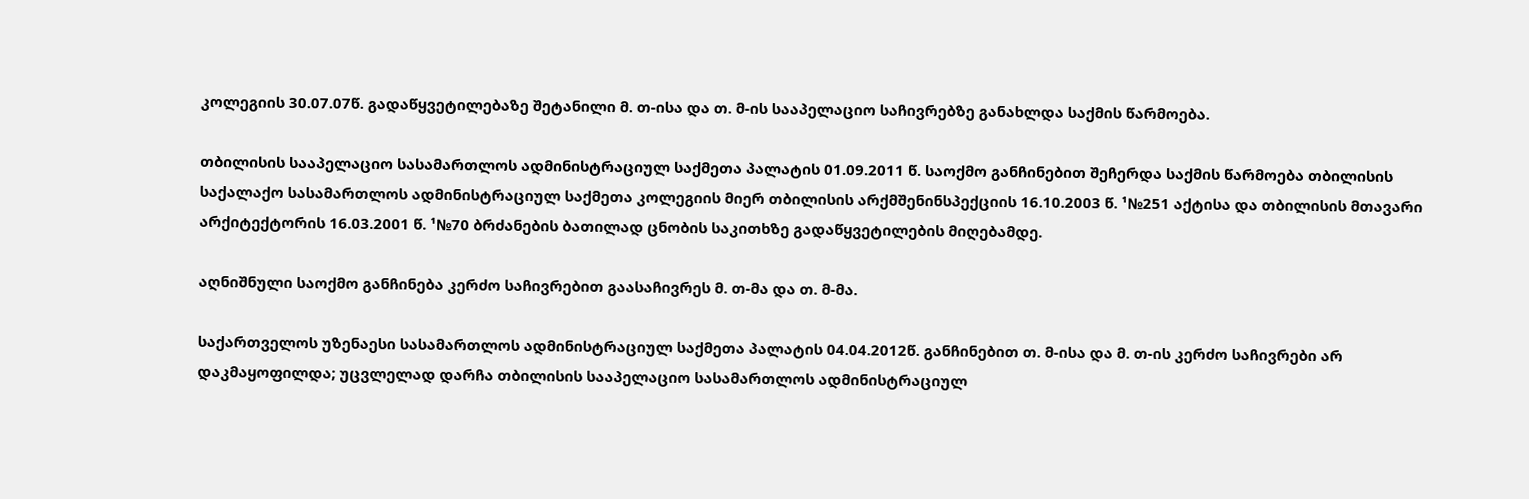კოლეგიის 30.07.07წ. გადაწყვეტილებაზე შეტანილი მ. თ-ისა და თ. მ-ის სააპელაციო საჩივრებზე განახლდა საქმის წარმოება.

თბილისის სააპელაციო სასამართლოს ადმინისტრაციულ საქმეთა პალატის 01.09.2011 წ. საოქმო განჩინებით შეჩერდა საქმის წარმოება თბილისის საქალაქო სასამართლოს ადმინისტრაციულ საქმეთა კოლეგიის მიერ თბილისის არქმშენინსპექციის 16.10.2003 წ. ¹№251 აქტისა და თბილისის მთავარი არქიტექტორის 16.03.2001 წ. ¹№70 ბრძანების ბათილად ცნობის საკითხზე გადაწყვეტილების მიღებამდე.

აღნიშნული საოქმო განჩინება კერძო საჩივრებით გაასაჩივრეს მ. თ-მა და თ. მ-მა.

საქართველოს უზენაესი სასამართლოს ადმინისტრაციულ საქმეთა პალატის 04.04.2012წ. განჩინებით თ. მ-ისა და მ. თ-ის კერძო საჩივრები არ დაკმაყოფილდა; უცვლელად დარჩა თბილისის სააპელაციო სასამართლოს ადმინისტრაციულ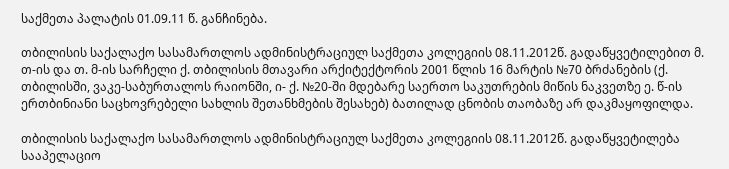საქმეთა პალატის 01.09.11 წ. განჩინება.

თბილისის საქალაქო სასამართლოს ადმინისტრაციულ საქმეთა კოლეგიის 08.11.2012წ. გადაწყვეტილებით მ. თ-ის და თ. მ-ის სარჩელი ქ. თბილისის მთავარი არქიტექტორის 2001 წლის 16 მარტის №70 ბრძანების (ქ. თბილისში, ვაკე-საბურთალოს რაიონში, ი- ქ. №20-ში მდებარე საერთო საკუთრების მიწის ნაკვეთზე ე. წ-ის ერთბინიანი საცხოვრებელი სახლის შეთანხმების შესახებ) ბათილად ცნობის თაობაზე არ დაკმაყოფილდა.

თბილისის საქალაქო სასამართლოს ადმინისტრაციულ საქმეთა კოლეგიის 08.11.2012წ. გადაწყვეტილება სააპელაციო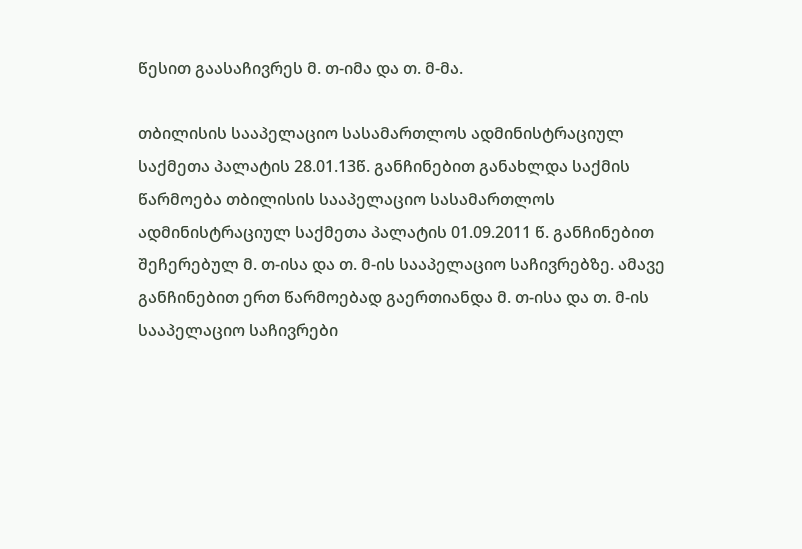წესით გაასაჩივრეს მ. თ-იმა და თ. მ-მა.

თბილისის სააპელაციო სასამართლოს ადმინისტრაციულ საქმეთა პალატის 28.01.13წ. განჩინებით განახლდა საქმის წარმოება თბილისის სააპელაციო სასამართლოს ადმინისტრაციულ საქმეთა პალატის 01.09.2011 წ. განჩინებით შეჩერებულ მ. თ-ისა და თ. მ-ის სააპელაციო საჩივრებზე. ამავე განჩინებით ერთ წარმოებად გაერთიანდა მ. თ-ისა და თ. მ-ის სააპელაციო საჩივრები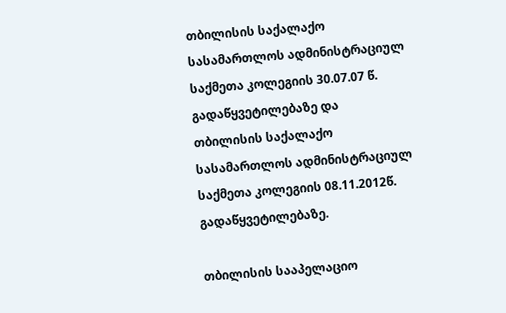თბილისის საქალაქო სასამართლოს ადმინისტრაციულ საქმეთა კოლეგიის 30.07.07 წ. გადაწყვეტილებაზე და თბილისის საქალაქო სასამართლოს ადმინისტრაციულ საქმეთა კოლეგიის 08.11.2012წ. გადაწყვეტილებაზე.

თბილისის სააპელაციო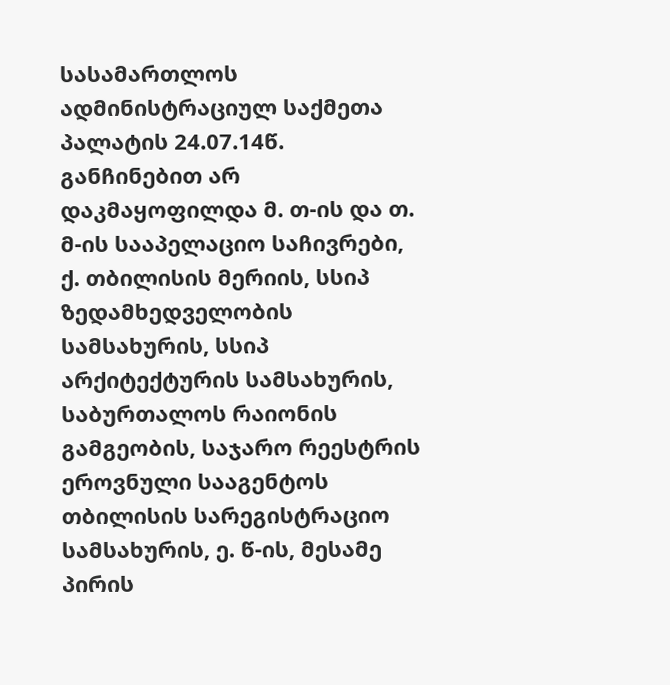სასამართლოს ადმინისტრაციულ საქმეთა პალატის 24.07.14წ. განჩინებით არ დაკმაყოფილდა მ. თ-ის და თ. მ-ის სააპელაციო საჩივრები, ქ. თბილისის მერიის, სსიპ ზედამხედველობის სამსახურის, სსიპ არქიტექტურის სამსახურის, საბურთალოს რაიონის გამგეობის, საჯარო რეესტრის ეროვნული სააგენტოს თბილისის სარეგისტრაციო სამსახურის, ე. წ-ის, მესამე პირის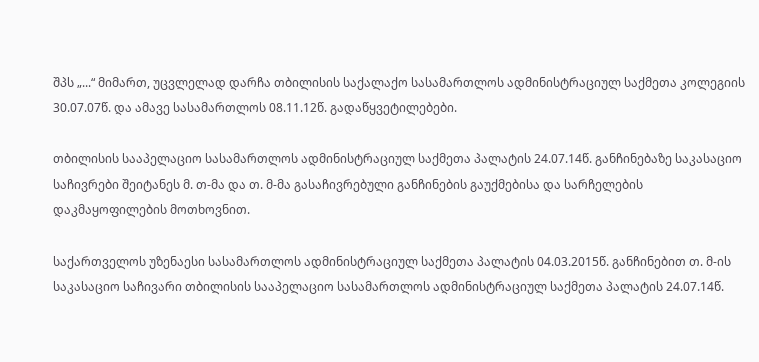შპს „...“ მიმართ, უცვლელად დარჩა თბილისის საქალაქო სასამართლოს ადმინისტრაციულ საქმეთა კოლეგიის 30.07.07წ. და ამავე სასამართლოს 08.11.12წ. გადაწყვეტილებები.

თბილისის სააპელაციო სასამართლოს ადმინისტრაციულ საქმეთა პალატის 24.07.14წ. განჩინებაზე საკასაციო საჩივრები შეიტანეს მ. თ-მა და თ. მ-მა გასაჩივრებული განჩინების გაუქმებისა და სარჩელების დაკმაყოფილების მოთხოვნით.

საქართველოს უზენაესი სასამართლოს ადმინისტრაციულ საქმეთა პალატის 04.03.2015წ. განჩინებით თ. მ-ის საკასაციო საჩივარი თბილისის სააპელაციო სასამართლოს ადმინისტრაციულ საქმეთა პალატის 24.07.14წ.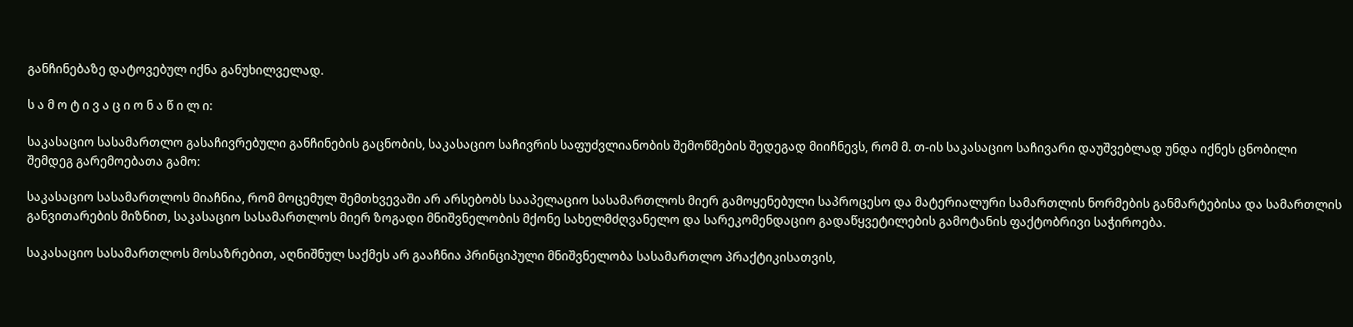განჩინებაზე დატოვებულ იქნა განუხილველად.

ს ა მ ო ტ ი ვ ა ც ი ო ნ ა წ ი ლ ი:

საკასაციო სასამართლო გასაჩივრებული განჩინების გაცნობის, საკასაციო საჩივრის საფუძვლიანობის შემოწმების შედეგად მიიჩნევს, რომ მ. თ-ის საკასაციო საჩივარი დაუშვებლად უნდა იქნეს ცნობილი შემდეგ გარემოებათა გამო:

საკასაციო სასამართლოს მიაჩნია, რომ მოცემულ შემთხვევაში არ არსებობს სააპელაციო სასამართლოს მიერ გამოყენებული საპროცესო და მატერიალური სამართლის ნორმების განმარტებისა და სამართლის განვითარების მიზნით, საკასაციო სასამართლოს მიერ ზოგადი მნიშვნელობის მქონე სახელმძღვანელო და სარეკომენდაციო გადაწყვეტილების გამოტანის ფაქტობრივი საჭიროება.

საკასაციო სასამართლოს მოსაზრებით, აღნიშნულ საქმეს არ გააჩნია პრინციპული მნიშვნელობა სასამართლო პრაქტიკისათვის,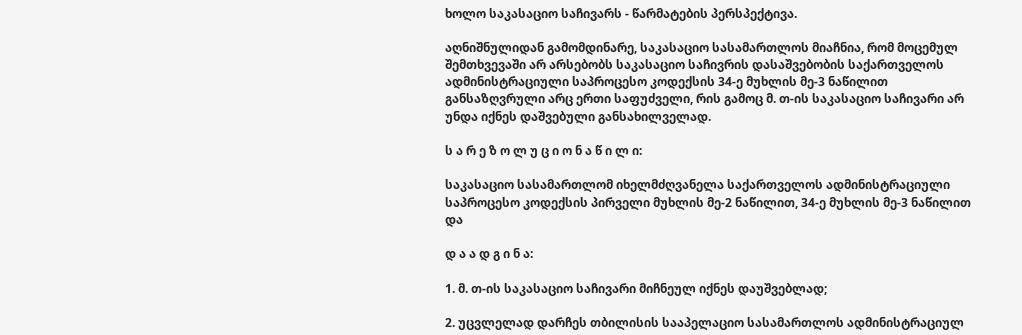ხოლო საკასაციო საჩივარს - წარმატების პერსპექტივა.

აღნიშნულიდან გამომდინარე, საკასაციო სასამართლოს მიაჩნია, რომ მოცემულ შემთხვევაში არ არსებობს საკასაციო საჩივრის დასაშვებობის საქართველოს ადმინისტრაციული საპროცესო კოდექსის 34-ე მუხლის მე-3 ნაწილით განსაზღვრული არც ერთი საფუძველი, რის გამოც მ. თ-ის საკასაციო საჩივარი არ უნდა იქნეს დაშვებული განსახილველად.

ს ა რ ე ზ ო ლ უ ც ი ო ნ ა წ ი ლ ი:

საკასაციო სასამართლომ იხელმძღვანელა საქართველოს ადმინისტრაციული საპროცესო კოდექსის პირველი მუხლის მე-2 ნაწილით, 34-ე მუხლის მე-3 ნაწილით და

დ ა ა დ გ ი ნ ა:

1. მ. თ-ის საკასაციო საჩივარი მიჩნეულ იქნეს დაუშვებლად;

2. უცვლელად დარჩეს თბილისის სააპელაციო სასამართლოს ადმინისტრაციულ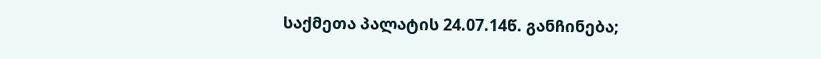საქმეთა პალატის 24.07.14წ. განჩინება;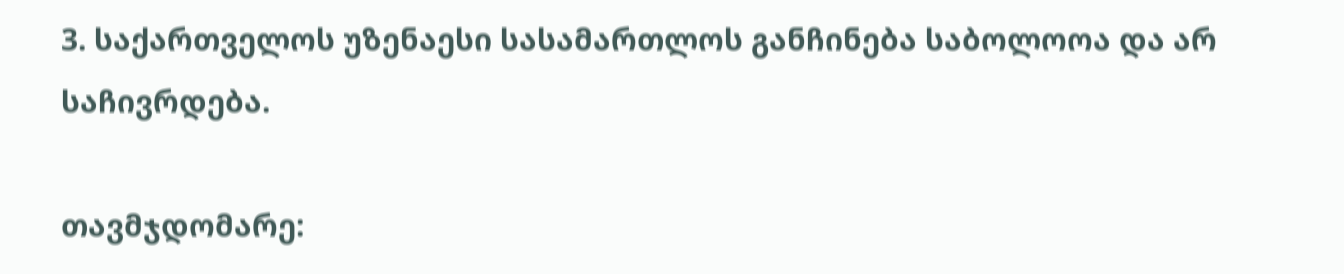3. საქართველოს უზენაესი სასამართლოს განჩინება საბოლოოა და არ საჩივრდება.

თავმჯდომარე: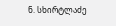ნ. სხირტლაძე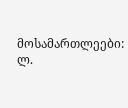მოსამართლეები: ლ.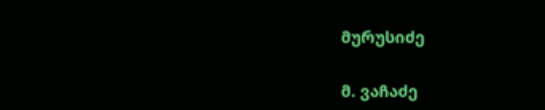მურუსიძე

მ. ვაჩაძე